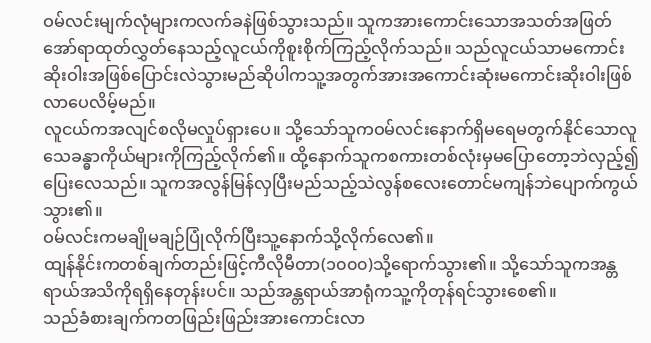ဝမ်လင်းမျက်လုံများကလက်ခနဲဖြစ်သွားသည်။ သူကအားကောင်းသောအသတ်အဖြတ်အော်ရာထုတ်လွှတ်နေသည့်လူငယ်ကိုစူးစိုက်ကြည့်လိုက်သည်။ သည်လူငယ်သာမကောင်းဆိုးဝါးအဖြစ်ပြောင်းလဲသွားမည်ဆိုပါကသူ့အတွက်အားအကောင်းဆုံးမကောင်းဆိုးဝါးဖြစ်လာပေလိမ့်မည်။
လူငယ်ကအလျင်စလိုမလှုပ်ရှားပေ။ သို့သော်သူကဝမ်လင်းနောက်ရှိမရေမတွက်နိုင်သောလူသေခန္ဓာကိုယ်များကိုကြည့်လိုက်၏။ ထို့နောက်သူကစကားတစ်လုံးမှမပြောတော့ဘဲလှည့်၍ပြေးလေသည်။ သူကအလွန်မြန်လှပြီးမည်သည့်သဲလွန်စလေးတောင်မကျန်ဘဲပျောက်ကွယ်သွား၏။
ဝမ်လင်းကမချိုမချဉ်ပြုံလိုက်ပြီးသူ့နောက်သို့လိုက်လေ၏။
ထျန်နိုင်းကတစ်ချက်တည်းဖြင့်ကီလိုမီတာ(၁၀၀၀)သို့ရောက်သွား၏။ သို့သော်သူကအန္တရာယ်အသိကိုရရှိနေတုန်းပင်။ သည်အန္တရာယ်အာရုံကသူ့ကိုတုန်ရင်သွားစေ၏။
သည်ခံစားချက်ကတဖြည်းဖြည်းအားကောင်းလာ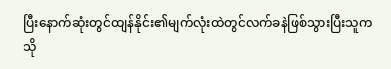ပြီးနောက်ဆုံးတွင်ထျန်နိုင်း၏မျက်လုံးထဲတွင်လက်ခနဲဖြစ်သွားပြီးသူကသို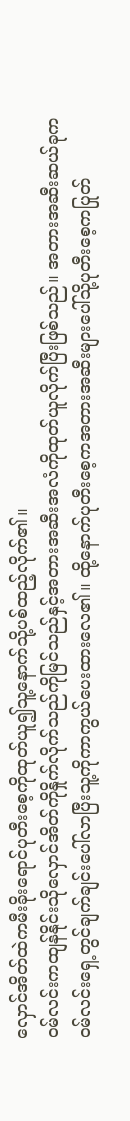လှောင်အိတ်ထဲကမီးခိုးရောင်ပုတီးစေ့ကိုထုတ်ယူ၍သူ့နောက်သို့ပစ်ထည့်လိုက်၏။
ဝမ်လင်းကထျန်နိုင်းသိုလှောင်အိတ်ကိုနှိုက်လိုက်သည်ကိုမြင်သည်နှင့်အတားအဆီးအလံကိုထုတ်ယူလိုက်ပြီးဖြစ်သည်။ အတားအဆီးဆယ်ခုကဝမ်လင်းရှေ့တွင်ချက်ချင်းပေါ်လာပြီးသူ့ကိုကာကွယ်ပေးထားလေ၏။ ထို့နောက်ပုတီးစေ့ကအတားအဆီးများပေါ်သို့ပုတီးစေ့ကပြုတ်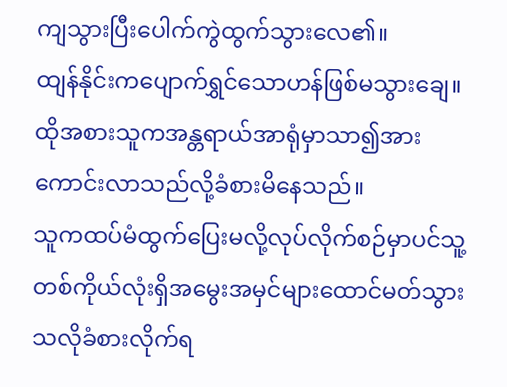ကျသွားပြီးပေါက်ကွဲထွက်သွားလေ၏။
ထျန်နိုင်းကပျောက်ရွှင်သောဟန်ဖြစ်မသွားချေ။ ထိုအစားသူကအန္တရာယ်အာရုံမှာသာ၍အားကောင်းလာသည်လို့ခံစားမိနေသည်။
သူကထပ်မံထွက်ပြေးမလို့လုပ်လိုက်စဉ်မှာပင်သူ့တစ်ကိုယ်လုံးရှိအမွေးအမှင်များထောင်မတ်သွားသလိုခံစားလိုက်ရ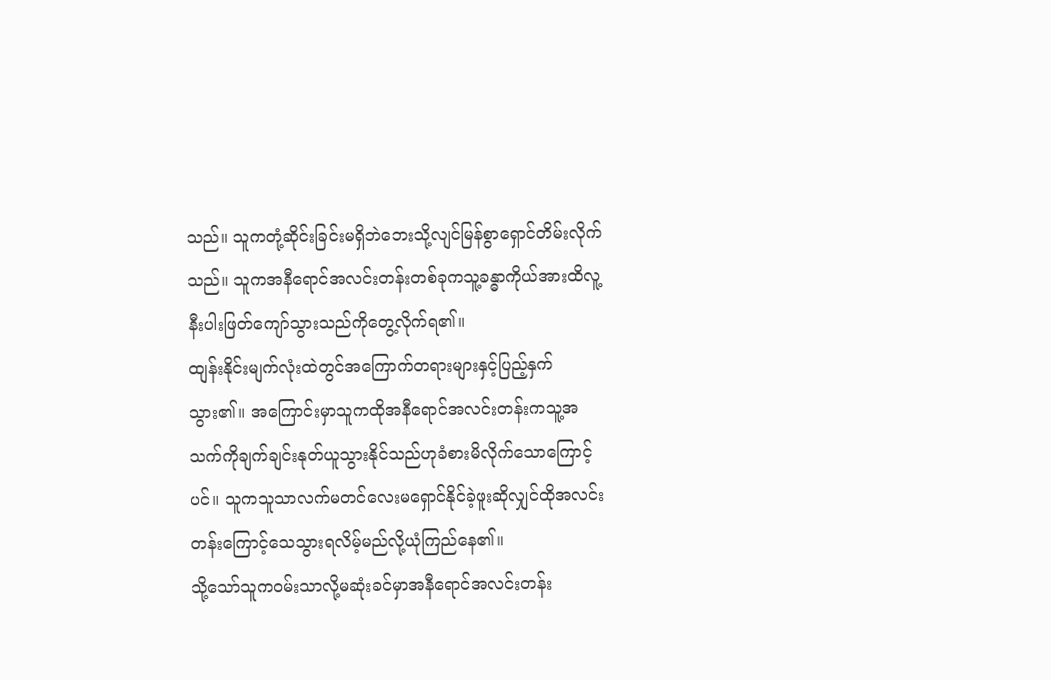သည်။ သူကတုံ့ဆိုင်းခြင်းမရှိဘဲဘေးသို့လျင်မြန်စွာရှောင်တိမ်းလိုက်သည်။ သူကအနီရောင်အလင်းတန်းတစ်ခုကသူ့ခန္ဓာကိုယ်အားထိလူ့နီးပါးဖြတ်ကျော်သွားသည်ကိုတွေ့လိုက်ရ၏။
ထျန်းနိုင်းမျက်လုံးထဲတွင်အကြောက်တရားများနှင့်ပြည့်နှက်သွား၏။ အကြောင်းမှာသူကထိုအနီရောင်အလင်းတန်းကသူ့အသက်ကိုချက်ချင်းနုတ်ယူသွားနိုင်သည်ဟုခံစားမိလိုက်သောကြောင့်ပင်။ သူကသူသာလက်မတင်လေးမရှောင်နိုင်ခဲ့ဖူးဆိုလျှင်ထိုအလင်းတန်းကြောင့်သေသွားရလိမ့်မည်လို့ယုံကြည်နေ၏။
သို့သော်သူကဝမ်းသာလို့မဆုံးခင်မှာအနီရောင်အလင်းတန်း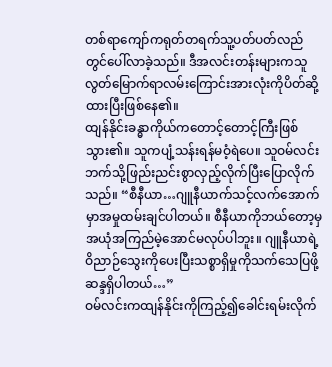တစ်ရာကျော်ကရုတ်တရက်သူ့ပတ်ပတ်လည်တွင်ပေါ်လာခဲ့သည်။ ဒီအလင်းတန်းများကသူလွတ်မြောက်ရာလမ်းကြောင်းအားလုံးကိုပိတ်ဆို့ထားပြီးဖြစ်နေ၏။
ထျန်နိုင်းခန္ဓာကိုယ်ကတောင့်တောင့်ကြီးဖြစ်သွား၏။ သူကပျံ့သန်းရန်မဝံ့ရဲပေ။ သူဝမ်လင်းဘက်သို့ဖြည်းညင်းစွာလှည့်လိုက်ပြီးပြောလိုက်သည်။ “စီနီယာ…ဂျူနီယာက်သင့်လက်အောက်မှာအမှုထမ်းချင်ပါတယ်။ စီနီယာကိုဘယ်တော့မှအယုံအကြည်မဲ့အောင်မလုပ်ပါဘူး။ ဂျူနီယာရဲ့ဝိညာဉ်သွေးကိုပေးပြီးသစ္စာရှိမှုကိုသက်သေပြဖို့ဆန္ဒရှိပါတယ်…”
ဝမ်လင်းကထျန်နိုင်းကိုကြည့်၍ခေါင်းရမ်းလိုက်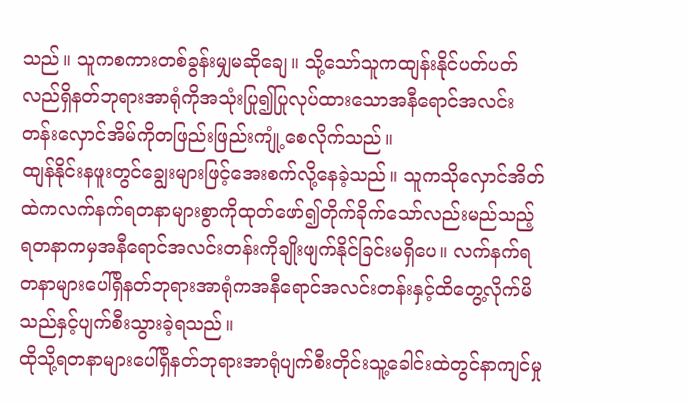သည်။ သူကစကားတစ်ခွန်းမျှမဆိုချေ။ သို့သော်သူကထျန်းနိုင်ပတ်ပတ်လည်ရှိနတ်ဘုရားအာရုံကိုအသုံးပြု၍ပြုလုပ်ထားသောအနီရောင်အလင်းတန်းလှောင်အိမ်ကိုတဖြည်းဖြည်းကျုံ့စေလိုက်သည်။
ထျန်နိုင်းနဖူးတွင်ချွေးများဖြင့်အေးစက်လို့နေခဲ့သည်။ သူကသိုလှောင်အိတ်ထဲကလက်နက်ရတနာများစွာကိုထုတ်ဖော်၍တိုက်ခိုက်သော်လည်းမည်သည့်ရတနာကမှအနီရောင်အလင်းတန်းကိုချိုးဖျက်နိုင်ခြင်းမရှိပေ။ လက်နက်ရတနာများပေါ်ရှိနတ်ဘုရားအာရုံကအနီရောင်အလင်းတန်းနှင့်ထိတွေ့လိုက်မိသည်နှင့်ပျက်စီးသွားခဲ့ရသည်။
ထိုသို့ရတနာများပေါ်ရှိနတ်ဘုရားအာရုံပျက်စီးတိုင်းသူ့ခေါင်းထဲတွင်နာကျင်မှု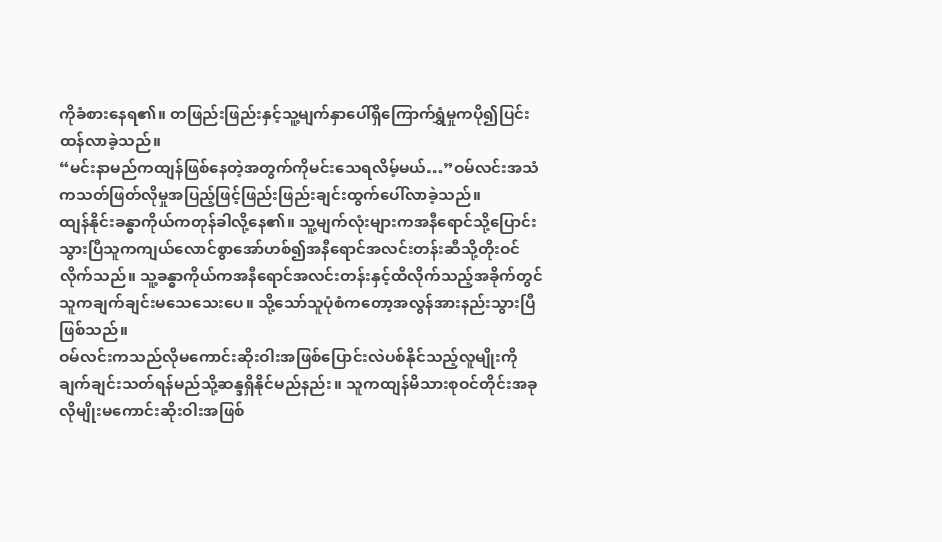ကိုခံစားနေရ၏။ တဖြည်းဖြည်းနှင့်သူ့မျက်နှာပေါ်ရှိကြောက်ရွှံမှုကပို၍ပြင်းထန်လာခဲ့သည်။
“မင်းနာမည်ကထျန်ဖြစ်နေတဲ့အတွက်ကိုမင်းသေရလိမ့်မယ်…”ဝမ်လင်းအသံကသတ်ဖြတ်လိုမှုအပြည့်ဖြင့်ဖြည်းဖြည်းချင်းထွက်ပေါ်လာခဲ့သည်။
ထျန်နိုင်းခန္ဓာကိုယ်ကတုန်ခါလို့နေ၏။ သူ့မျက်လုံးများကအနီရောင်သို့ပြောင်းသွားပြီသူကကျယ်လောင်စွာအော်ဟစ်၍အနီရောင်အလင်းတန်းဆီသို့တိုးဝင်လိုက်သည်။ သူ့ခန္ဓာကိုယ်ကအနီရောင်အလင်းတန်းနှင့်ထိလိုက်သည့်အခိုက်တွင်သူကချက်ချင်းမသေသေးပေ။ သို့သော်သူပုံစံကတော့အလွန်အားနည်းသွားပြီဖြစ်သည်။
ဝမ်လင်းကသည်လိုမကောင်းဆိုးဝါးအဖြစ်ပြောင်းလဲပစ်နိုင်သည့်လူမျိုးကိုချက်ချင်းသတ်ရန်မည်သို့ဆန္ဒရှိနိုင်မည်နည်း။ သူကထျန်မိသားစုဝင်တိုင်းအခုလိုမျိုးမကောင်းဆိုးဝါးအဖြစ်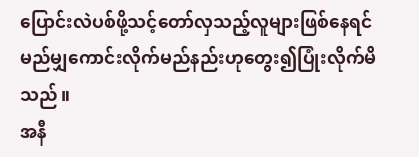ပြောင်းလဲပစ်ဖို့သင့်တော်လှသည့်လူများဖြစ်နေရင်မည်မျှကောင်းလိုက်မည်နည်းဟုတွေး၍ပြုံးလိုက်မိသည်။
အနီ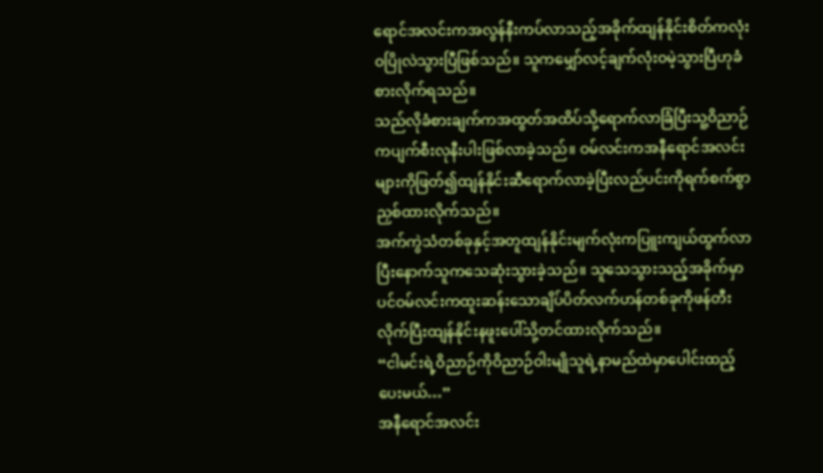ရောင်အလင်းကအလွန်နီးကပ်လာသည့်အခိုက်ထျန်နိုင်းစိတ်ကလုံးဝပြိုလဲသွားပြီဖြစ်သည်။ သူကမျှော်လင့်ချက်လုံးဝမဲ့သွားပြီဟုခံစားလိုက်ရသည်။
သည်လိုခံစားချက်ကအထွတ်အထိပ်သို့ရောက်လာခြံပြီးသူ့ဝိညာဉ်ကပျက်စီးလုနီးပါးဖြစ်လာခဲ့သည်။ ဝမ်လင်းကအနီရောင်အလင်းများကိုဖြတ်၍ထျန်နိုင်းဆီရောက်လာခဲ့ပြီးလည်ပင်းကိုရက်စက်စွာညှစ်ထားလိုက်သည်။
အက်ကွဲသံတစ်ခုနှင့်အတူထျန်နိုင်းမျက်လုံးကပြူးကျယ်ထွက်လာပြီးနောက်သူကသေဆုံးသွားခဲ့သည်။ သူသေသွားသည့်အခိုက်မှာပင်ဝမ်လင်းကထူးဆန်းသောချိပ်ပိတ်လက်ဟန်တစ်ခုကိုဖန်တီးလိုက်ပြီးထျန်နိုင်းနဖူးပေါ်သို့တင်ထားလိုက်သည်။
“ငါမင်းရဲ့ဝိညာဉ်ကိုဝိညာဉ်ဝါးမျိုသူရဲ့နာမည်ထဲမှာပေါင်းထည့်ပေးမယ်…”
အနီရောင်အလင်း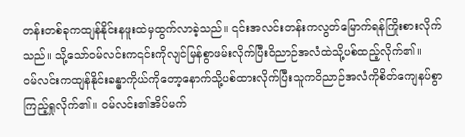တန်းတစ်ခုကထျန်နိုင်းနဖူးထဲမှထွက်လာခဲ့သည်။ ၎င်းအလင်းတန်းကလွတ်မြောက်ရန်ကြိုးစားလိုက်သည်။ သို့သော်ဝမ်လင်းက၎င်းကိုလျင်မြန်စွာဖမ်းလိုက်ပြီးဝိညာဉ်အလံထဲသို့ပစ်ထည့်လိုက်၏။
ဝမ်လင်းကထျန်နိုင်းခန္ဓာကိုယ်ကိုတော့နောက်သို့ပစ်ထားလိုက်ပြီးသူကဝိညာဉ်အလံကိုစိတ်ကျေနပ်စွာကြည့်ရှုလိုက်၏။ ဝမ်လင်း၏အိပ်မက်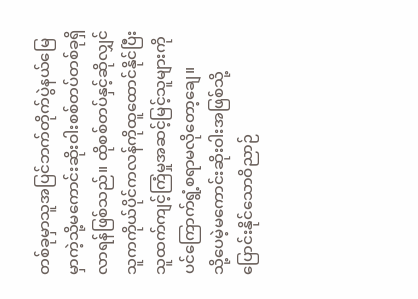တစ်ခုမှာသူအပြင်ဘက်တိုက်ပွဲနယ်မြေမှာကဲ့သို့မကောင်းဆိုးဝါးစစ်တပ်တစ်ခုရှိလာရန်ဖြစ်သည်။ ထိုစစ်တပ်နှင့်ဆိုလျှင်သူကကိုယ်ပိုင်ကလန်ကိုထူထောင်နိုင်ပြီးသူထက်ကျင့်ကြံမှုအဆင့်မြင့်သူများကိုပင်ကြောက်ရွံ့စရာမလိုတော့ချေ။
သို့ပေမဲ့မကောင်းဆိုးဝါးအဖြစ်သို့ပြောင်းနိုင်သောဝိညာဉ်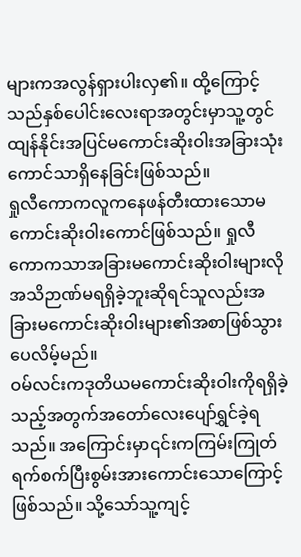များကအလွန်ရှားပါးလှ၏။ ထို့ကြောင့်သည်နှစ်ပေါင်းလေးရာအတွင်းမှာသူ့တွင်ထျန်နိုင်းအပြင်မကောင်းဆိုးဝါးအခြားသုံးကောင်သာရှိနေခြင်းဖြစ်သည်။
ရှုလီကောကလူကနေဖန်တီးထားသောမကောင်းဆိုးဝါးကောင်ဖြစ်သည်။ ရှုလီကောကသာအခြားမကောင်းဆိုးဝါးများလိုအသိဉာဏ်မရရှိခဲ့ဘူးဆိုရင်သူလည်းအခြားမကောင်းဆိုးဝါးများ၏အစာဖြစ်သွားပေလိမ့်မည်။
ဝမ်လင်းကဒုတိယမကောင်းဆိုးဝါးကိုရရှိခဲ့သည့်အတွက်အတော်လေးပျော်ရွှင်ခဲ့ရသည်။ အကြောင်းမှာ၎င်းကကြမ်းကြုတ်ရက်စက်ပြီးစွမ်းအားကောင်းသောကြောင့်ဖြစ်သည်။ သို့သော်သူ့ကျင့်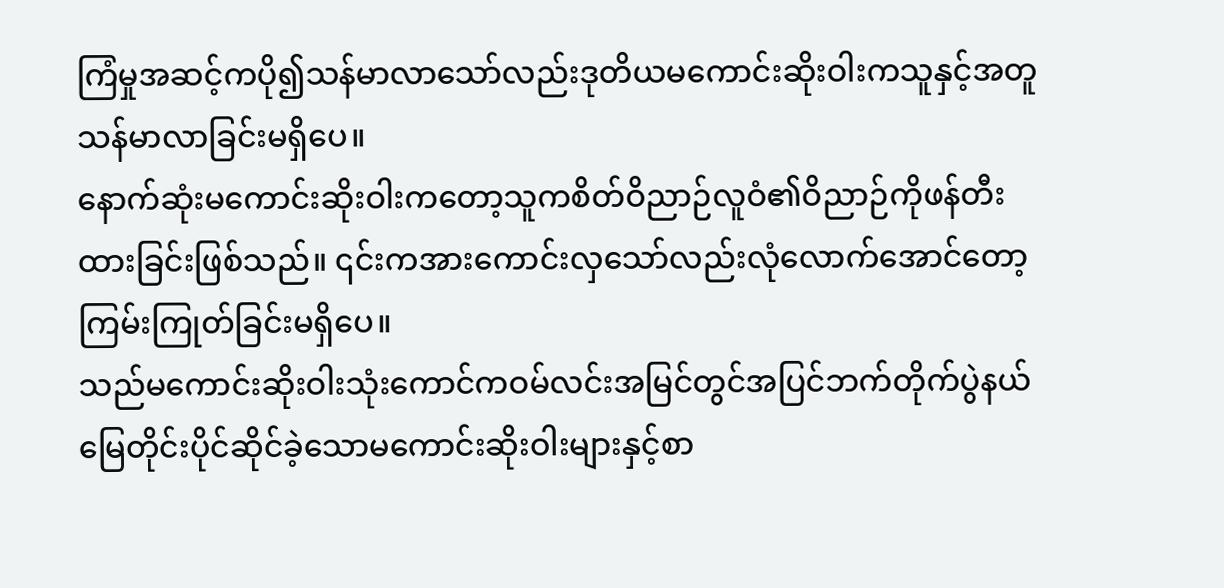ကြံမှုအဆင့်ကပို၍သန်မာလာသော်လည်းဒုတိယမကောင်းဆိုးဝါးကသူနှင့်အတူသန်မာလာခြင်းမရှိပေ။
နောက်ဆုံးမကောင်းဆိုးဝါးကတော့သူကစိတ်ဝိညာဉ်လူဝံ၏ဝိညာဉ်ကိုဖန်တီးထားခြင်းဖြစ်သည်။ ၎င်းကအားကောင်းလှသော်လည်းလုံလောက်အောင်တော့ကြမ်းကြုတ်ခြင်းမရှိပေ။
သည်မကောင်းဆိုးဝါးသုံးကောင်ကဝမ်လင်းအမြင်တွင်အပြင်ဘက်တိုက်ပွဲနယ်မြေတိုင်းပိုင်ဆိုင်ခဲ့သောမကောင်းဆိုးဝါးများနှင့်စာ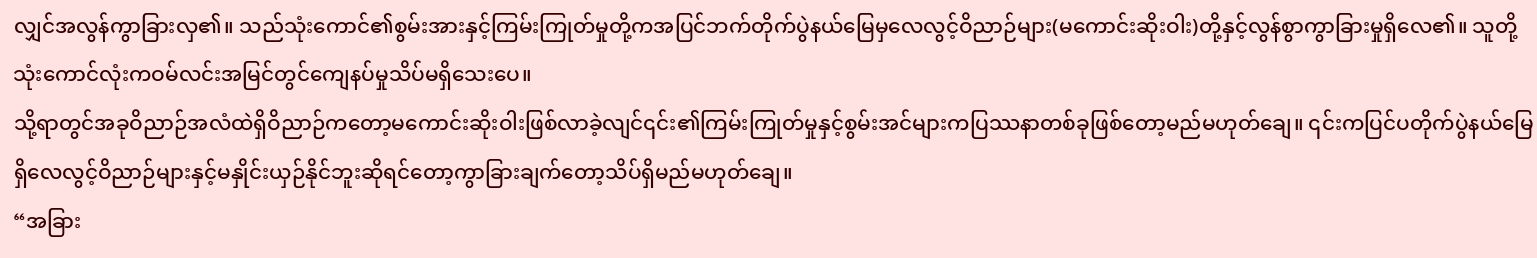လျှင်အလွန်ကွာခြားလှ၏။ သည်သုံးကောင်၏စွမ်းအားနှင့်ကြမ်းကြုတ်မှုတို့ကအပြင်ဘက်တိုက်ပွဲနယ်မြေမှလေလွင့်ဝိညာဉ်များ(မကောင်းဆိုးဝါး)တို့နှင့်လွန်စွာကွာခြားမှုရှိလေ၏။ သူတို့သုံးကောင်လုံးကဝမ်လင်းအမြင်တွင်ကျေနပ်မှုသိပ်မရှိသေးပေ။
သို့ရာတွင်အခုဝိညာဉ်အလံထဲရှိဝိညာဉ်ကတော့မကောင်းဆိုးဝါးဖြစ်လာခဲ့လျင်၎င်း၏ကြမ်းကြုတ်မှုနှင့်စွမ်းအင်များကပြဿနာတစ်ခုဖြစ်တော့မည်မဟုတ်ချေ။ ၎င်းကပြင်ပတိုက်ပွဲနယ်မြေရှိလေလွင့်ဝိညာဉ်များနှင့်မနှိုင်းယှဉ်နိုင်ဘူးဆိုရင်တော့ကွာခြားချက်တော့သိပ်ရှိမည်မဟုတ်ချေ။
“အခြား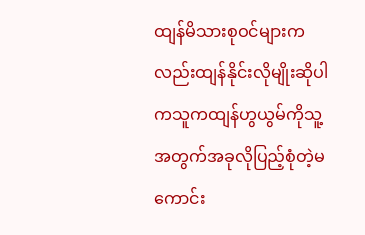ထျန်မိသားစုဝင်များကလည်းထျန်နိုင်းလိုမျိုးဆိုပါကသူကထျန်ဟွယွမ်ကိုသူ့အတွက်အခုလိုပြည့်စုံတဲ့မကောင်း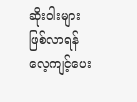ဆိုးဝါးများဖြစ်လာရန်လေ့ကျင့်ပေး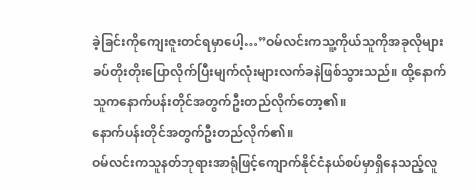ခဲ့ခြင်းကိုကျေးဇူးတင်ရမှာပေါ့…”ဝမ်လင်းကသူ့ကိုယ်သူကိုအခုလိုများခပ်တိုးတိုးပြောလိုက်ပြီးမျက်လုံးများလက်ခနဲဖြစ်သွားသည်။ ထို့နောက်သူကနောက်ပန်းတိုင်အတွက်ဦးတည်လိုက်တော့၏။
နောက်ပန်းတိုင်အတွက်ဦးတည်လိုက်၏။
ဝမ်လင်းကသူနတ်ဘုရားအာရုံဖြင့်ကျောက်နိုင်ငံနယ်စပ်မှာရှိနေသည့်လူ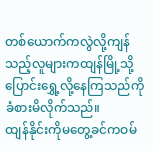တစ်ယောက်ကလွဲလို့ကျန်သည့်လူများကထျန်မြို့သို့ပြောင်းရွှေ့လို့နေကြသည်ကိုခံစားမိလိုက်သည်။
ထျန်နိုင်းကိုမတွေ့ခင်ကဝမ်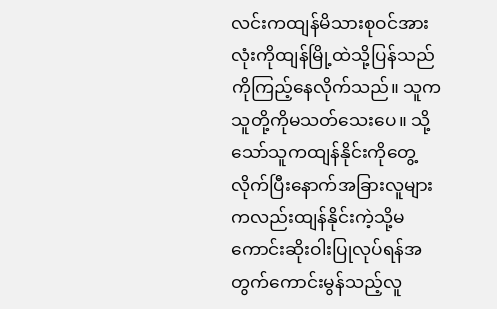လင်းကထျန်မိသားစုဝင်အားလုံးကိုထျန်မြို့ထဲသို့ပြန်သည်ကိုကြည့်နေလိုက်သည်။ သူကသူတို့ကိုမသတ်သေးပေ။ သို့သော်သူကထျန်နိုင်းကိုတွေ့လိုက်ပြီးနောက်အခြားလူများကလည်းထျန်နိုင်းကဲ့သို့မကောင်းဆိုးဝါးပြုလုပ်ရန်အတွက်ကောင်းမွန်သည့်လူ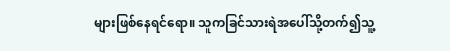များဖြစ်နေရင်ရော။ သူကခြင်သားရဲအပေါ်သို့တက်၍သူ့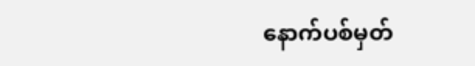နောက်ပစ်မှတ်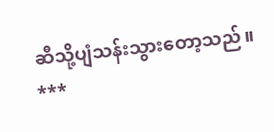ဆီသို့ပျံသန်းသွားတော့သည်။
***